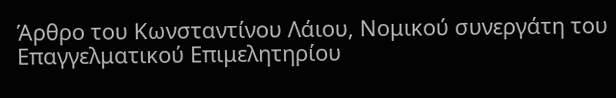Άρθρο του Κωνσταντίνου Λάιου, Νομικού συνεργάτη του Επαγγελματικού Επιμελητηρίου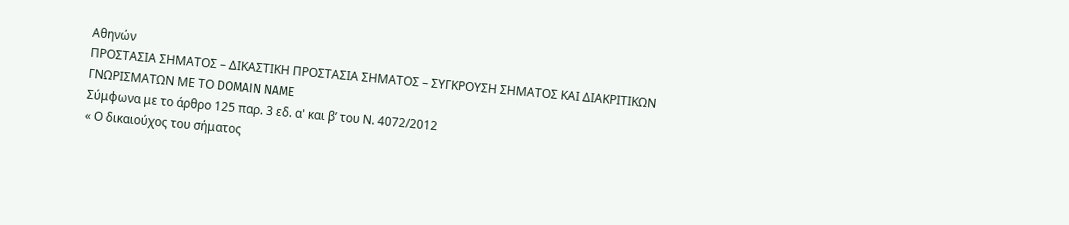Αθηνών
ΠΡΟΣΤΑΣΙΑ ΣΗΜΑΤΟΣ – ΔΙΚΑΣΤΙΚΗ ΠΡΟΣΤΑΣΙΑ ΣΗΜΑΤΟΣ – ΣΥΓΚΡΟΥΣΗ ΣΗΜΑΤΟΣ ΚΑΙ ΔΙΑΚΡΙΤΙΚΩΝ ΓΝΩΡΙΣΜΑΤΩΝ ΜΕ ΤΟ DOMAIN NAME
Σύμφωνα με το άρθρο 125 παρ. 3 εδ. α' και β’ του Ν. 4072/2012
« Ο δικαιούχος του σήματος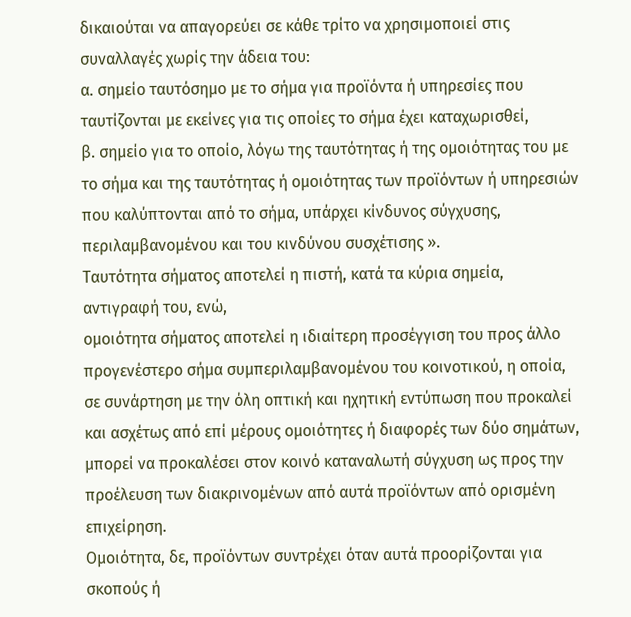δικαιούται να απαγορεύει σε κάθε τρίτο να χρησιμοποιεί στις συναλλαγές χωρίς την άδεια του:
α. σημείο ταυτόσημο με το σήμα για προϊόντα ή υπηρεσίες που ταυτίζονται με εκείνες για τις οποίες το σήμα έχει καταχωρισθεί,
β. σημείο για το οποίο, λόγω της ταυτότητας ή της ομοιότητας του με το σήμα και της ταυτότητας ή ομοιότητας των προϊόντων ή υπηρεσιών που καλύπτονται από το σήμα, υπάρχει κίνδυνος σύγχυσης, περιλαμβανομένου και του κινδύνου συσχέτισης ».
Ταυτότητα σήματος αποτελεί η πιστή, κατά τα κύρια σημεία, αντιγραφή του, ενώ,
ομοιότητα σήματος αποτελεί η ιδιαίτερη προσέγγιση του προς άλλο προγενέστερο σήμα συμπεριλαμβανομένου του κοινοτικού, η οποία, σε συνάρτηση με την όλη οπτική και ηχητική εντύπωση που προκαλεί και ασχέτως από επί μέρους ομοιότητες ή διαφορές των δύο σημάτων, μπορεί να προκαλέσει στον κοινό καταναλωτή σύγχυση ως προς την προέλευση των διακρινομένων από αυτά προϊόντων από ορισμένη επιχείρηση.
Ομοιότητα, δε, προϊόντων συντρέχει όταν αυτά προορίζονται για σκοπούς ή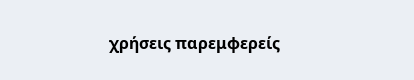χρήσεις παρεμφερείς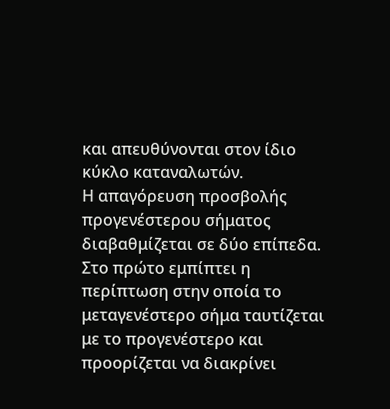και απευθύνονται στον ίδιο κύκλο καταναλωτών.
Η απαγόρευση προσβολής προγενέστερου σήματος διαβαθμίζεται σε δύο επίπεδα.
Στο πρώτο εμπίπτει η περίπτωση στην οποία το μεταγενέστερο σήμα ταυτίζεται με το προγενέστερο και προορίζεται να διακρίνει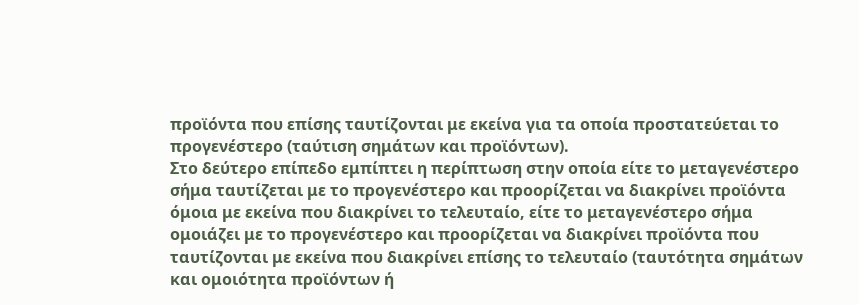προϊόντα που επίσης ταυτίζονται με εκείνα για τα οποία προστατεύεται το προγενέστερο (ταύτιση σημάτων και προϊόντων).
Στο δεύτερο επίπεδο εμπίπτει η περίπτωση στην οποία είτε το μεταγενέστερο σήμα ταυτίζεται με το προγενέστερο και προορίζεται να διακρίνει προϊόντα όμοια με εκείνα που διακρίνει το τελευταίο, είτε το μεταγενέστερο σήμα ομοιάζει με το προγενέστερο και προορίζεται να διακρίνει προϊόντα που ταυτίζονται με εκείνα που διακρίνει επίσης το τελευταίο (ταυτότητα σημάτων και ομοιότητα προϊόντων ή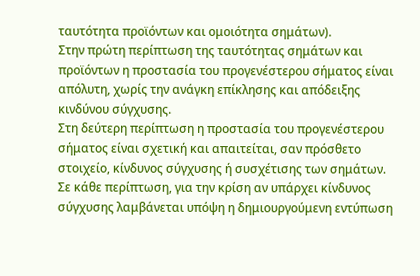ταυτότητα προϊόντων και ομοιότητα σημάτων).
Στην πρώτη περίπτωση της ταυτότητας σημάτων και προϊόντων η προστασία του προγενέστερου σήματος είναι απόλυτη, χωρίς την ανάγκη επίκλησης και απόδειξης κινδύνου σύγχυσης.
Στη δεύτερη περίπτωση η προστασία του προγενέστερου σήματος είναι σχετική και απαιτείται, σαν πρόσθετο στοιχείο, κίνδυνος σύγχυσης ή συσχέτισης των σημάτων.
Σε κάθε περίπτωση, για την κρίση αν υπάρχει κίνδυνος σύγχυσης λαμβάνεται υπόψη η δημιουργούμενη εντύπωση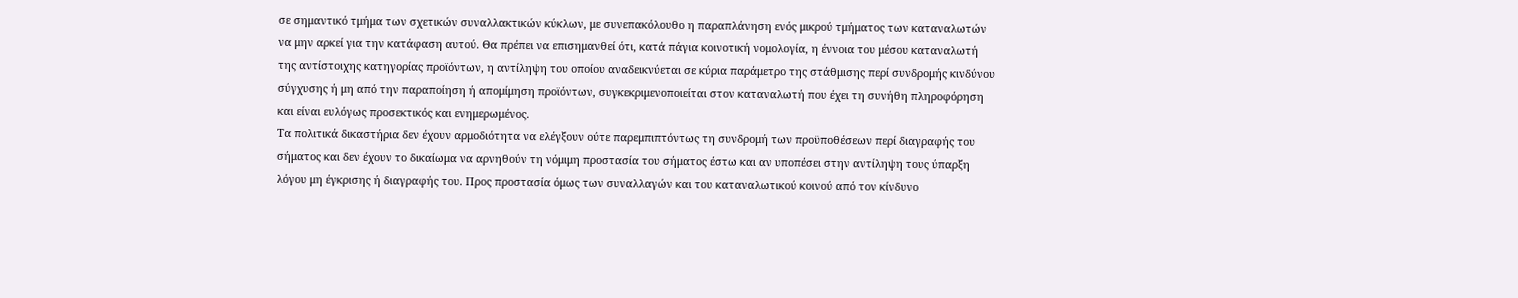σε σημαντικό τμήμα των σχετικών συναλλακτικών κύκλων, με συνεπακόλουθο η παραπλάνηση ενός μικρού τμήματος των καταναλωτών να μην αρκεί για την κατάφαση αυτού. Θα πρέπει να επισημανθεί ότι, κατά πάγια κοινοτική νομολογία, η έννοια του μέσου καταναλωτή της αντίστοιχης κατηγορίας προϊόντων, η αντίληψη του οποίου αναδεικνύεται σε κύρια παράμετρο της στάθμισης περί συνδρομής κινδύνου σύγχυσης ή μη από την παραποίηση ή απομίμηση προϊόντων, συγκεκριμενοποιείται στον καταναλωτή που έχει τη συνήθη πληροφόρηση και είναι ευλόγως προσεκτικός και ενημερωμένος.
Τα πολιτικά δικαστήρια δεν έχουν αρμοδιότητα να ελέγξουν ούτε παρεμπιπτόντως τη συνδρομή των προϋποθέσεων περί διαγραφής του σήματος και δεν έχουν το δικαίωμα να αρνηθούν τη νόμιμη προστασία του σήματος έστω και αν υποπέσει στην αντίληψη τους ύπαρξη λόγου μη έγκρισης ή διαγραφής του. Προς προστασία όμως των συναλλαγών και του καταναλωτικού κοινού από τον κίνδυνο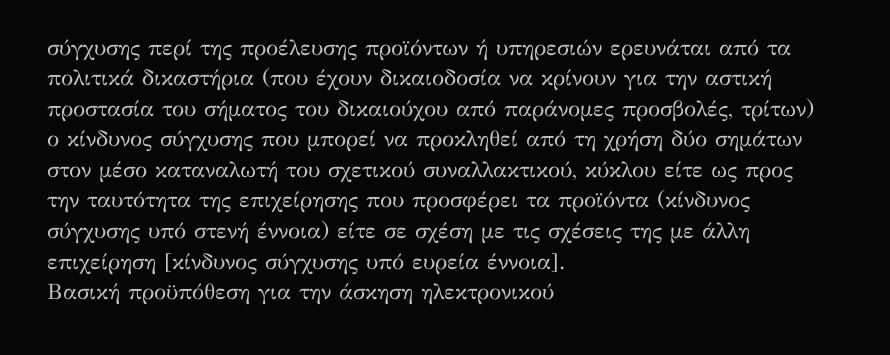σύγχυσης περί της προέλευσης προϊόντων ή υπηρεσιών ερευνάται από τα πολιτικά δικαστήρια (που έχουν δικαιοδοσία να κρίνουν για την αστική προστασία του σήματος του δικαιούχου από παράνομες προσβολές, τρίτων) ο κίνδυνος σύγχυσης που μπορεί να προκληθεί από τη χρήση δύο σημάτων στον μέσο καταναλωτή του σχετικού συναλλακτικού, κύκλου είτε ως προς την ταυτότητα της επιχείρησης που προσφέρει τα προϊόντα (κίνδυνος σύγχυσης υπό στενή έννοια) είτε σε σχέση με τις σχέσεις της με άλλη επιχείρηση [κίνδυνος σύγχυσης υπό ευρεία έννοια].
Βασική προϋπόθεση για την άσκηση ηλεκτρονικού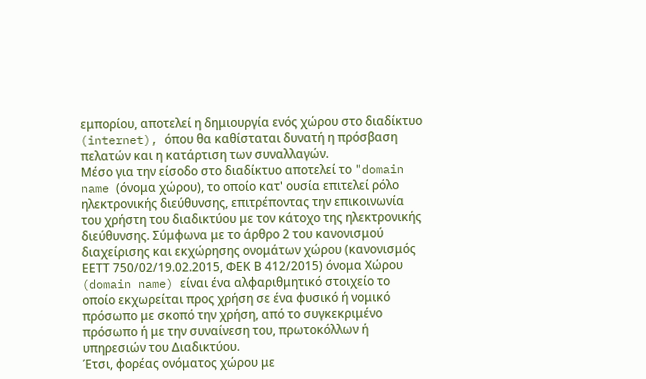εμπορίου, αποτελεί η δημιουργία ενός χώρου στο διαδίκτυο (internet), όπου θα καθίσταται δυνατή η πρόσβαση πελατών και η κατάρτιση των συναλλαγών.
Μέσο για την είσοδο στο διαδίκτυο αποτελεί το "domain name (όνομα χώρου), το οποίο κατ' ουσία επιτελεί ρόλο ηλεκτρονικής διεύθυνσης, επιτρέποντας την επικοινωνία του χρήστη του διαδικτύου με τον κάτοχο της ηλεκτρονικής διεύθυνσης. Σύμφωνα με το άρθρο 2 του κανονισμού διαχείρισης και εκχώρησης ονομάτων χώρου (κανονισμός ΕΕΤΤ 750/02/19.02.2015, ΦΕΚ Β 412/2015) όνομα Χώρου (domain name) είναι ένα αλφαριθμητικό στοιχείο το οποίο εκχωρείται προς χρήση σε ένα φυσικό ή νομικό πρόσωπο με σκοπό την χρήση, από το συγκεκριμένο πρόσωπο ή με την συναίνεση του, πρωτοκόλλων ή υπηρεσιών του Διαδικτύου.
Έτσι, φορέας ονόματος χώρου με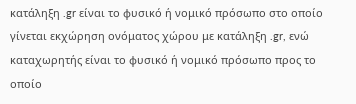κατάληξη .gr είναι το φυσικό ή νομικό πρόσωπο στο οποίο γίνεται εκχώρηση ονόματος χώρου με κατάληξη .gr, ενώ καταχωρητής είναι το φυσικό ή νομικό πρόσωπο προς το οποίο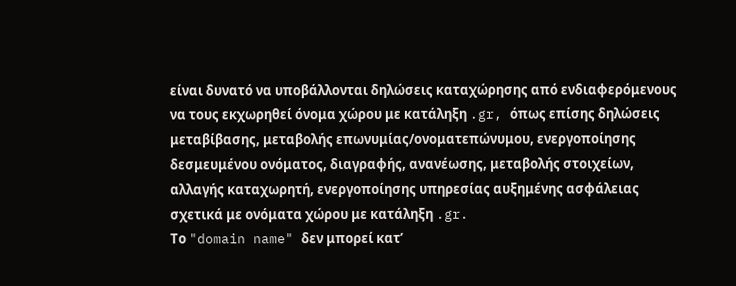είναι δυνατό να υποβάλλονται δηλώσεις καταχώρησης από ενδιαφερόμενους να τους εκχωρηθεί όνομα χώρου με κατάληξη .gr, όπως επίσης δηλώσεις μεταβίβασης, μεταβολής επωνυμίας/ονοματεπώνυμου, ενεργοποίησης δεσμευμένου ονόματος, διαγραφής, ανανέωσης, μεταβολής στοιχείων, αλλαγής καταχωρητή, ενεργοποίησης υπηρεσίας αυξημένης ασφάλειας σχετικά με ονόματα χώρου με κατάληξη .gr.
Το "domain name" δεν μπορεί κατ’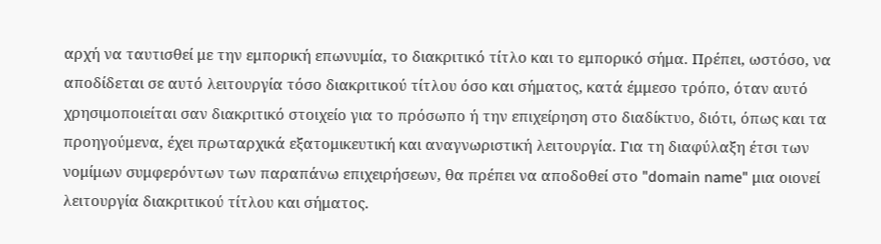αρχή να ταυτισθεί με την εμπορική επωνυμία, το διακριτικό τίτλο και το εμπορικό σήμα. Πρέπει, ωστόσο, να αποδίδεται σε αυτό λειτουργία τόσο διακριτικού τίτλου όσο και σήματος, κατά έμμεσο τρόπο, όταν αυτό χρησιμοποιείται σαν διακριτικό στοιχείο για το πρόσωπο ή την επιχείρηση στο διαδίκτυο, διότι, όπως και τα προηγούμενα, έχει πρωταρχικά εξατομικευτική και αναγνωριστική λειτουργία. Για τη διαφύλαξη έτσι των νομίμων συμφερόντων των παραπάνω επιχειρήσεων, θα πρέπει να αποδοθεί στο "domain name" μια οιονεί λειτουργία διακριτικού τίτλου και σήματος.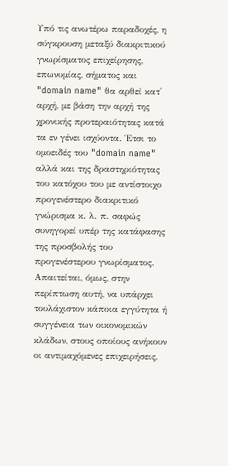Υπό τις ανωτέρω παραδοχές, η σύγκρουση μεταξύ διακριτικού γνωρίσματος επιχείρησης, επωνυμίας, σήματος και "domain name" θα αρθεί κατ' αρχή, με βάση την αρχή της χρονικής προτεραιότητας κατά τα εν γένει ισχύοντα. Έτσι το ομοειδές του "domain name" αλλά και της δραστηριότητας του κατόχου του με αντίστοιχο προγενέστερο διακριτικό γνώρισμα κ. λ. π. σαφώς συνηγορεί υπέρ της κατάφασης της προσβολής του προγενέστερου γνωρίσματος.
Απαιτείται, όμως, στην περίπτωση αυτή, να υπάρχει τουλάχιστον κάποια εγγύτητα ή συγγένεια των οικονομικών κλάδων, στους οποίους ανήκουν οι αντιμαχόμενες επιχειρήσεις,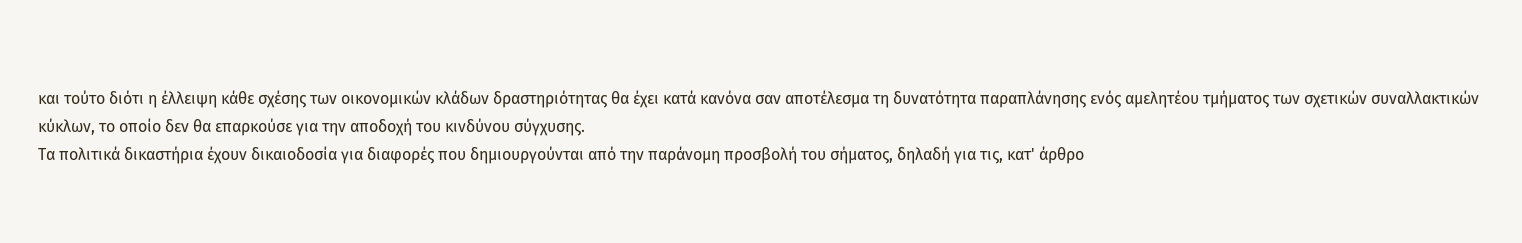και τούτο διότι η έλλειψη κάθε σχέσης των οικονομικών κλάδων δραστηριότητας θα έχει κατά κανόνα σαν αποτέλεσμα τη δυνατότητα παραπλάνησης ενός αμελητέου τμήματος των σχετικών συναλλακτικών κύκλων, το οποίο δεν θα επαρκούσε για την αποδοχή του κινδύνου σύγχυσης.
Τα πολιτικά δικαστήρια έχουν δικαιοδοσία για διαφορές που δημιουργούνται από την παράνομη προσβολή του σήματος, δηλαδή για τις, κατ' άρθρο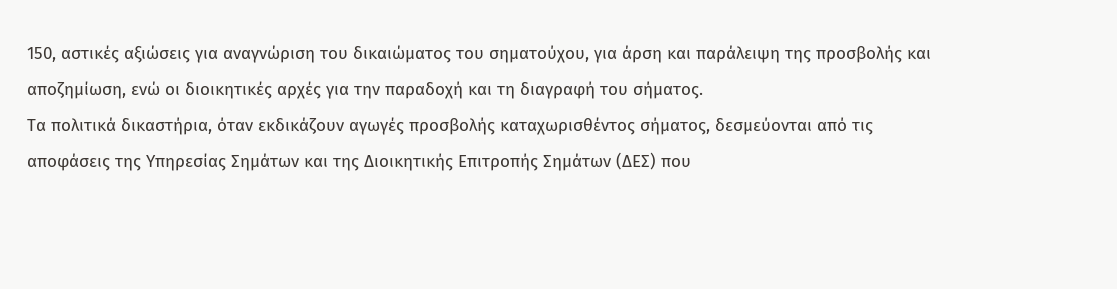150, αστικές αξιώσεις για αναγνώριση του δικαιώματος του σηματούχου, για άρση και παράλειψη της προσβολής και αποζημίωση, ενώ οι διοικητικές αρχές για την παραδοχή και τη διαγραφή του σήματος.
Τα πολιτικά δικαστήρια, όταν εκδικάζουν αγωγές προσβολής καταχωρισθέντος σήματος, δεσμεύονται από τις αποφάσεις της Υπηρεσίας Σημάτων και της Διοικητικής Επιτροπής Σημάτων (ΔΕΣ) που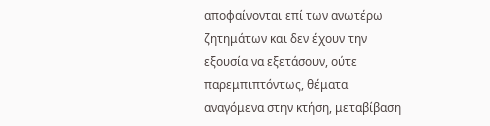αποφαίνονται επί των ανωτέρω ζητημάτων και δεν έχουν την εξουσία να εξετάσουν, ούτε παρεμπιπτόντως, θέματα αναγόμενα στην κτήση, μεταβίβαση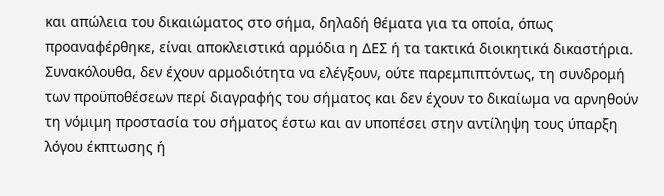και απώλεια του δικαιώματος στο σήμα, δηλαδή θέματα για τα οποία, όπως προαναφέρθηκε, είναι αποκλειστικά αρμόδια η ΔΕΣ ή τα τακτικά διοικητικά δικαστήρια.
Συνακόλουθα, δεν έχουν αρμοδιότητα να ελέγξουν, ούτε παρεμπιπτόντως, τη συνδρομή των προϋποθέσεων περί διαγραφής του σήματος και δεν έχουν το δικαίωμα να αρνηθούν τη νόμιμη προστασία του σήματος έστω και αν υποπέσει στην αντίληψη τους ύπαρξη λόγου έκπτωσης ή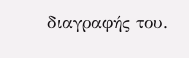διαγραφής του.